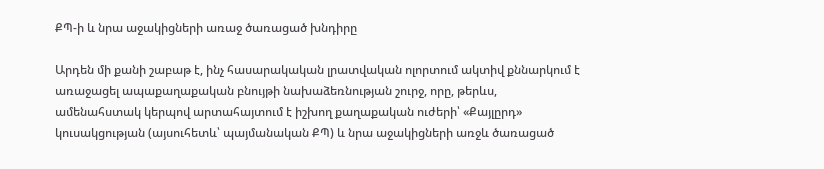ՔՊ-ի և նրա աջակիցների առաջ ծառացած խնդիրը

Արդեն մի քանի շաբաթ է, ինչ հասարակական լրատվական ոլորտում ակտիվ քննարկում է առաջացել ապաքաղաքական բնույթի նախաձեռնության շուրջ, որը, թերևս, ամենահստակ կերպով արտահայտում է իշխող քաղաքական ուժերի՝ «Քայլըրդ» կուսակցության (այսուհետև՝ պայմանական ՔՊ) և նրա աջակիցների առջև ծառացած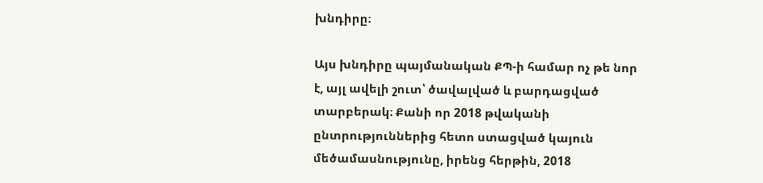խնդիրը։

Այս խնդիրը պայմանական ՔՊ-ի համար ոչ թե նոր է, այլ ավելի շուտ՝ ծավալված և բարդացված տարբերակ։ Քանի որ 2018 թվականի ընտրություններից հետո ստացված կայուն մեծամասնությունը, իրենց հերթին, 2018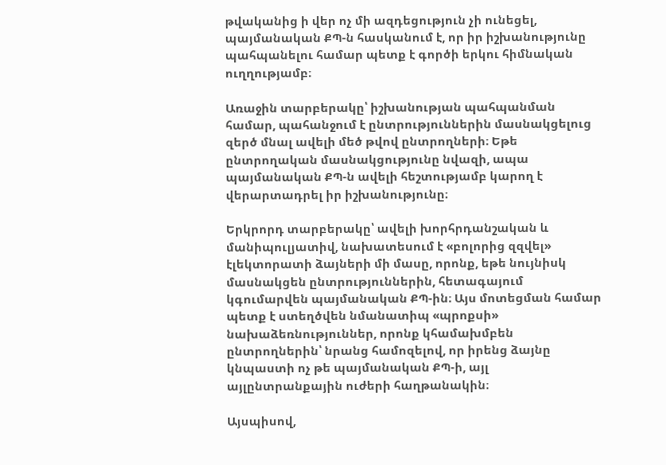թվականից ի վեր ոչ մի ազդեցություն չի ունեցել, պայմանական ՔՊ-ն հասկանում է, որ իր իշխանությունը պահպանելու համար պետք է գործի երկու հիմնական ուղղությամբ։

Առաջին տարբերակը՝ իշխանության պահպանման համար, պահանջում է ընտրություններին մասնակցելուց զերծ մնալ ավելի մեծ թվով ընտրողների։ Եթե ընտրողական մասնակցությունը նվազի, ապա պայմանական ՔՊ-ն ավելի հեշտությամբ կարող է վերարտադրել իր իշխանությունը։

Երկրորդ տարբերակը՝ ավելի խորհրդանշական և մանիպուլյատիվ, նախատեսում է «բոլորից զզվել» էլեկտորատի ձայների մի մասը, որոնք, եթե նույնիսկ մասնակցեն ընտրություններին, հետագայում կգումարվեն պայմանական ՔՊ-ին։ Այս մոտեցման համար պետք է ստեղծվեն նմանատիպ «պրոքսի» նախաձեռնություններ, որոնք կհամախմբեն ընտրողներին՝ նրանց համոզելով, որ իրենց ձայնը կնպաստի ոչ թե պայմանական ՔՊ-ի, այլ այլընտրանքային ուժերի հաղթանակին։

Այսպիսով,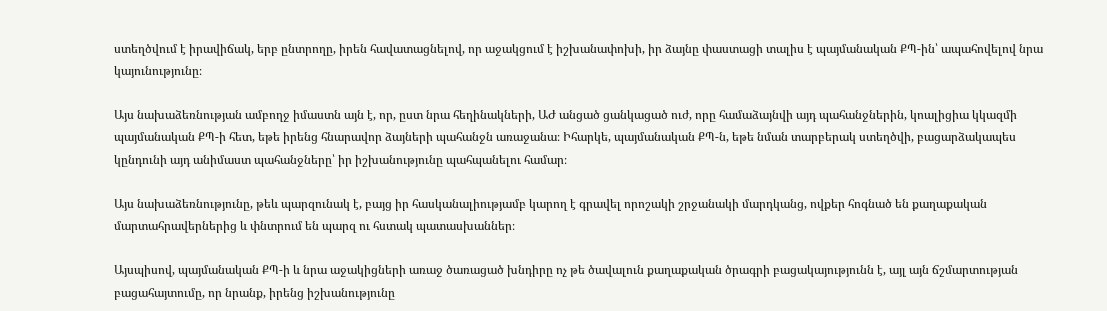ստեղծվում է իրավիճակ, երբ ընտրողը, իրեն հավատացնելով, որ աջակցում է իշխանափոխի, իր ձայնը փաստացի տալիս է պայմանական ՔՊ-ին՝ ապահովելով նրա կայունությունը։

Այս նախաձեռնության ամբողջ իմաստն այն է, որ, ըստ նրա հեղինակների, ԱԺ անցած ցանկացած ուժ, որը համաձայնվի այդ պահանջներին, կոալիցիա կկազմի պայմանական ՔՊ-ի հետ, եթե իրենց հնարավոր ձայների պահանջն առաջանա։ Իհարկե, պայմանական ՔՊ-ն, եթե նման տարբերակ ստեղծվի, բացարձակապես կընդունի այդ անիմաստ պահանջները՝ իր իշխանությունը պահպանելու համար։

Այս նախաձեռնությունը, թեև պարզունակ է, բայց իր հասկանալիությամբ կարող է գրավել որոշակի շրջանակի մարդկանց, ովքեր հոգնած են քաղաքական մարտահրավերներից և փնտրում են պարզ ու հստակ պատասխաններ։

Այսպիսով, պայմանական ՔՊ-ի և նրա աջակիցների առաջ ծառացած խնդիրը ոչ թե ծավալուն քաղաքական ծրագրի բացակայությունն է, այլ այն ճշմարտության բացահայտումը, որ նրանք, իրենց իշխանությունը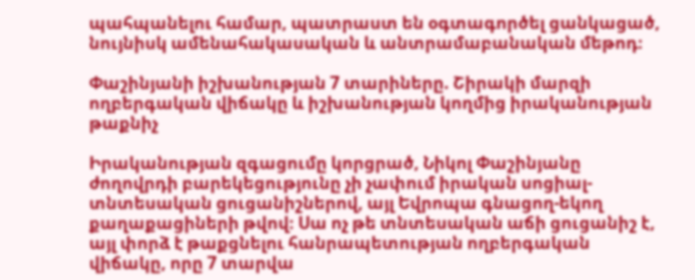պահպանելու համար, պատրաստ են օգտագործել ցանկացած, նույնիսկ ամենահակասական և անտրամաբանական մեթոդ։

Փաշինյանի իշխանության 7 տարիները. Շիրակի մարզի ողբերգական վիճակը և իշխանության կողմից իրականության թաքնիչ

Իրականության զգացումը կորցրած, Նիկոլ Փաշինյանը ժողովրդի բարեկեցությունը չի չափում իրական սոցիալ-տնտեսական ցուցանիշներով, այլ Եվրոպա գնացող-եկող քաղաքացիների թվով։ Սա ոչ թե տնտեսական աճի ցուցանիշ է, այլ փորձ է թաքցնելու հանրապետության ողբերգական վիճակը, որը 7 տարվա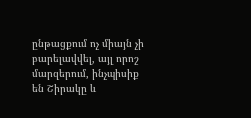ընթացքում ոչ միայն չի բարելավվել, այլ որոշ մարզերում, ինչպիսիք են Շիրակը և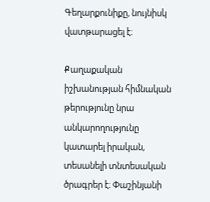Գեղարքունիքը, նույնիսկ վատթարացել է։

Քաղաքական իշխանության հիմնական թերությունը նրա անկարողությունը կատարել իրական, տեսանելի տնտեսական ծրագրեր է։ Փաշինյանի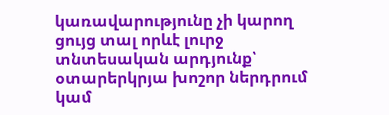կառավարությունը չի կարող ցույց տալ որևէ լուրջ տնտեսական արդյունք՝ օտարերկրյա խոշոր ներդրում կամ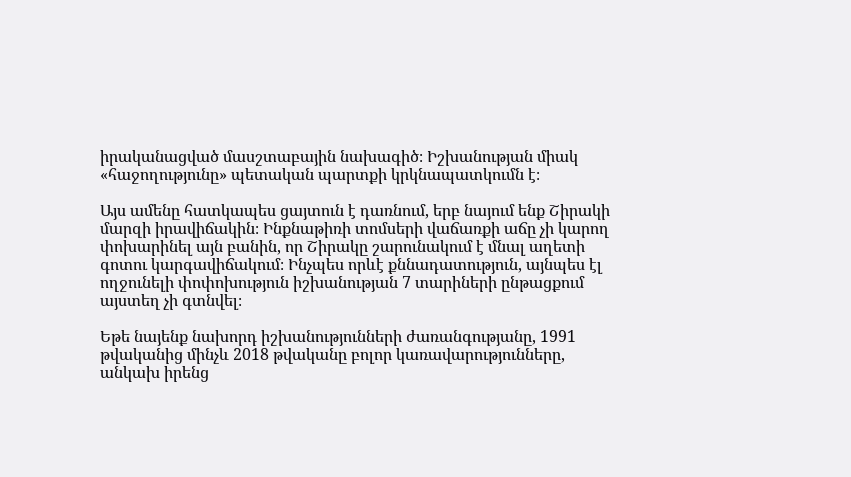իրականացված մասշտաբային նախագիծ։ Իշխանության միակ «հաջողությունը» պետական պարտքի կրկնապատկումն է։

Այս ամենը հատկապես ցայտուն է դառնում, երբ նայում ենք Շիրակի մարզի իրավիճակին։ Ինքնաթիռի տոմսերի վաճառքի աճը չի կարող փոխարինել այն բանին, որ Շիրակը շարունակում է մնալ աղետի գոտու կարգավիճակում։ Ինչպես որևէ քննադատություն, այնպես էլ ողջունելի փոփոխություն իշխանության 7 տարիների ընթացքում այստեղ չի գտնվել։

Եթե նայենք նախորդ իշխանությունների ժառանգությանը, 1991 թվականից մինչև 2018 թվականը բոլոր կառավարությունները, անկախ իրենց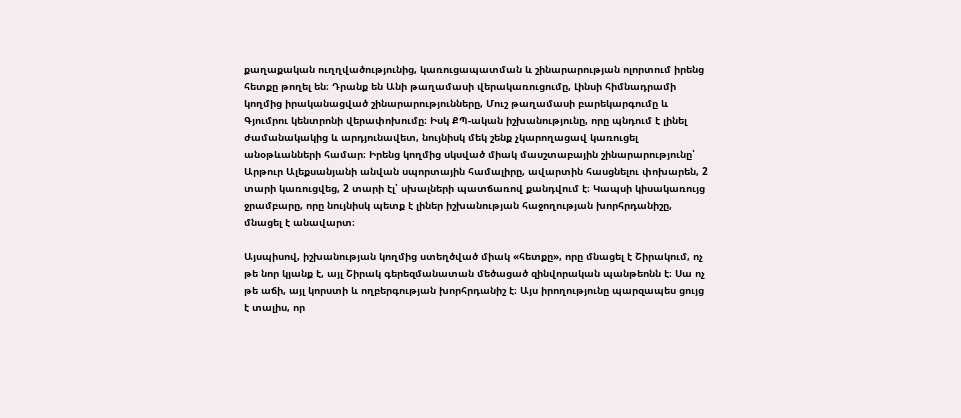քաղաքական ուղղվածությունից, կառուցապատման և շինարարության ոլորտում իրենց հետքը թողել են։ Դրանք են Անի թաղամասի վերակառուցումը, Լինսի հիմնադրամի կողմից իրականացված շինարարությունները, Մուշ թաղամասի բարեկարգումը և Գյումրու կենտրոնի վերափոխումը։ Իսկ ՔՊ-ական իշխանությունը, որը պնդում է լինել ժամանակակից և արդյունավետ, նույնիսկ մեկ շենք չկարողացավ կառուցել անօթևանների համար։ Իրենց կողմից սկսված միակ մասշտաբային շինարարությունը՝ Արթուր Ալեքսանյանի անվան սպորտային համալիրը, ավարտին հասցնելու փոխարեն, 2 տարի կառուցվեց, 2 տարի էլ՝ սխալների պատճառով քանդվում է։ Կապսի կիսակառույց ջրամբարը, որը նույնիսկ պետք է լիներ իշխանության հաջողության խորհրդանիշը, մնացել է անավարտ։

Այսպիսով, իշխանության կողմից ստեղծված միակ «հետքը», որը մնացել է Շիրակում, ոչ թե նոր կյանք է, այլ Շիրակ գերեզմանատան մեծացած զինվորական պանթեոնն է։ Սա ոչ թե աճի, այլ կորստի և ողբերգության խորհրդանիշ է։ Այս իրողությունը պարզապես ցույց է տալիս, որ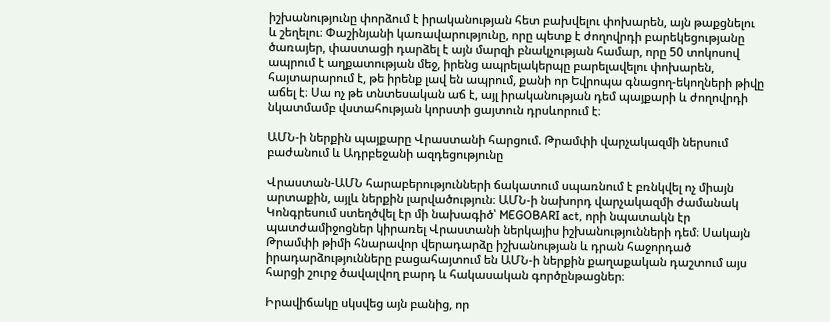իշխանությունը փորձում է իրականության հետ բախվելու փոխարեն, այն թաքցնելու և շեղելու։ Փաշինյանի կառավարությունը, որը պետք է ժողովրդի բարեկեցությանը ծառայեր, փաստացի դարձել է այն մարզի բնակչության համար, որը 50 տոկոսով ապրում է աղքատության մեջ, իրենց ապրելակերպը բարելավելու փոխարեն, հայտարարում է, թե իրենք լավ են ապրում, քանի որ Եվրոպա գնացող-եկողների թիվը աճել է։ Սա ոչ թե տնտեսական աճ է, այլ իրականության դեմ պայքարի և ժողովրդի նկատմամբ վստահության կորստի ցայտուն դրսևորում է։

ԱՄՆ-ի ներքին պայքարը Վրաստանի հարցում. Թրամփի վարչակազմի ներսում բաժանում և Ադրբեջանի ազդեցությունը

Վրաստան-ԱՄՆ հարաբերությունների ճակատում սպառնում է բռնկվել ոչ միայն արտաքին, այլև ներքին լարվածություն։ ԱՄՆ-ի նախորդ վարչակազմի ժամանակ Կոնգրեսում ստեղծվել էր մի նախագիծ՝ MEGOBARI act, որի նպատակն էր պատժամիջոցներ կիրառել Վրաստանի ներկայիս իշխանությունների դեմ։ Սակայն Թրամփի թիմի հնարավոր վերադարձը իշխանության և դրան հաջորդած իրադարձությունները բացահայտում են ԱՄՆ-ի ներքին քաղաքական դաշտում այս հարցի շուրջ ծավալվող բարդ և հակասական գործընթացներ։

Իրավիճակը սկսվեց այն բանից, որ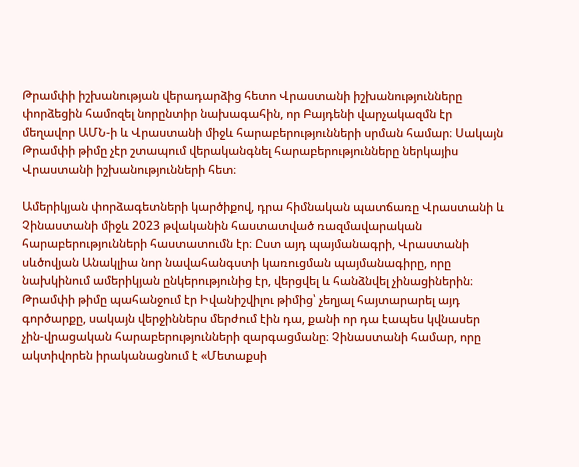Թրամփի իշխանության վերադարձից հետո Վրաստանի իշխանությունները փորձեցին համոզել նորընտիր նախագահին, որ Բայդենի վարչակազմն էր մեղավոր ԱՄՆ-ի և Վրաստանի միջև հարաբերությունների սրման համար։ Սակայն Թրամփի թիմը չէր շտապում վերականգնել հարաբերությունները ներկայիս Վրաստանի իշխանությունների հետ։

Ամերիկյան փորձագետների կարծիքով, դրա հիմնական պատճառը Վրաստանի և Չինաստանի միջև 2023 թվականին հաստատված ռազմավարական հարաբերությունների հաստատումն էր։ Ըստ այդ պայմանագրի, Վրաստանի սևծովյան Անակլիա նոր նավահանգստի կառուցման պայմանագիրը, որը նախկինում ամերիկյան ընկերությունից էր, վերցվել և հանձնվել չինացիներին։ Թրամփի թիմը պահանջում էր Իվանիշվիլու թիմից՝ չեղյալ հայտարարել այդ գործարքը, սակայն վերջիններս մերժում էին դա, քանի որ դա էապես կվնասեր չին-վրացական հարաբերությունների զարգացմանը։ Չինաստանի համար, որը ակտիվորեն իրականացնում է «Մետաքսի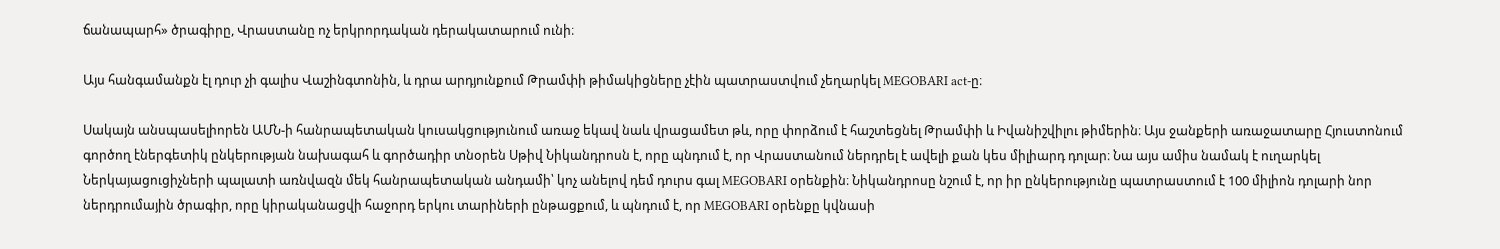ճանապարհ» ծրագիրը, Վրաստանը ոչ երկրորդական դերակատարում ունի։

Այս հանգամանքն էլ դուր չի գալիս Վաշինգտոնին, և դրա արդյունքում Թրամփի թիմակիցները չէին պատրաստվում չեղարկել MEGOBARI act-ը։

Սակայն անսպասելիորեն ԱՄՆ-ի հանրապետական կուսակցությունում առաջ եկավ նաև վրացամետ թև, որը փորձում է հաշտեցնել Թրամփի և Իվանիշվիլու թիմերին։ Այս ջանքերի առաջատարը Հյուստոնում գործող էներգետիկ ընկերության նախագահ և գործադիր տնօրեն Սթիվ Նիկանդրոսն է, որը պնդում է, որ Վրաստանում ներդրել է ավելի քան կես միլիարդ դոլար։ Նա այս ամիս նամակ է ուղարկել Ներկայացուցիչների պալատի առնվազն մեկ հանրապետական անդամի՝ կոչ անելով դեմ դուրս գալ MEGOBARI օրենքին։ Նիկանդրոսը նշում է, որ իր ընկերությունը պատրաստում է 100 միլիոն դոլարի նոր ներդրումային ծրագիր, որը կիրականացվի հաջորդ երկու տարիների ընթացքում, և պնդում է, որ MEGOBARI օրենքը կվնասի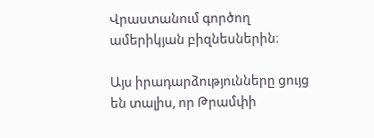Վրաստանում գործող ամերիկյան բիզնեսներին։

Այս իրադարձությունները ցույց են տալիս, որ Թրամփի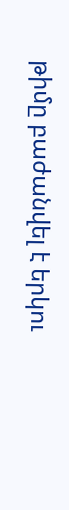թիմը բաժանվել է երկու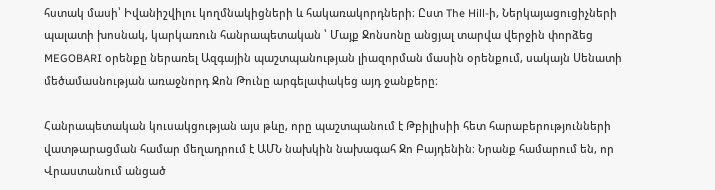հստակ մասի՝ Իվանիշվիլու կողմնակիցների և հակառակորդների։ Ըստ The Hill-ի, Ներկայացուցիչների պալատի խոսնակ, կարկառուն հանրապետական ՝ Մայք Ջոնսոնը անցյալ տարվա վերջին փորձեց MEGOBARI օրենքը ներառել Ազգային պաշտպանության լիազորման մասին օրենքում, սակայն Սենատի մեծամասնության առաջնորդ Ջոն Թունը արգելափակեց այդ ջանքերը։

Հանրապետական կուսակցության այս թևը, որը պաշտպանում է Թբիլիսիի հետ հարաբերությունների վատթարացման համար մեղադրում է ԱՄՆ նախկին նախագահ Ջո Բայդենին։ Նրանք համարում են, որ Վրաստանում անցած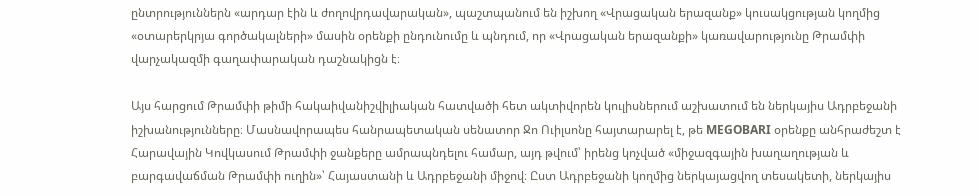ընտրություններն «արդար էին և ժողովրդավարական», պաշտպանում են իշխող «Վրացական երազանք» կուսակցության կողմից «օտարերկրյա գործակալների» մասին օրենքի ընդունումը և պնդում, որ «Վրացական երազանքի» կառավարությունը Թրամփի վարչակազմի գաղափարական դաշնակիցն է։

Այս հարցում Թրամփի թիմի հակաիվանիշվիլիական հատվածի հետ ակտիվորեն կուլիսներում աշխատում են ներկայիս Ադրբեջանի իշխանությունները։ Մասնավորապես հանրապետական սենատոր Ջո Ուիլսոնը հայտարարել է, թե MEGOBARI օրենքը անհրաժեշտ է Հարավային Կովկասում Թրամփի ջանքերը ամրապնդելու համար, այդ թվում՝ իրենց կոչված «միջազգային խաղաղության և բարգավաճման Թրամփի ուղին»՝ Հայաստանի և Ադրբեջանի միջով։ Ըստ Ադրբեջանի կողմից ներկայացվող տեսակետի, ներկայիս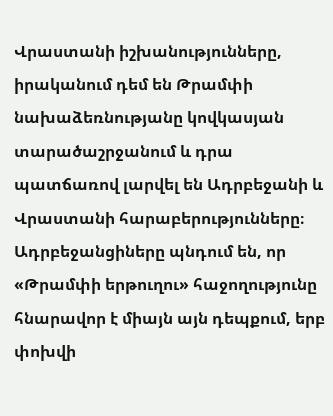Վրաստանի իշխանությունները, իրականում դեմ են Թրամփի նախաձեռնությանը կովկասյան տարածաշրջանում և դրա պատճառով լարվել են Ադրբեջանի և Վրաստանի հարաբերությունները։ Ադրբեջանցիները պնդում են, որ «Թրամփի երթուղու» հաջողությունը հնարավոր է միայն այն դեպքում, երբ փոխվի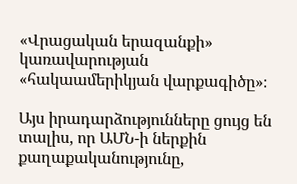«Վրացական երազանքի» կառավարության «հակաամերիկյան վարքագիծը»։

Այս իրադարձությունները ցույց են տալիս, որ ԱՄՆ-ի ներքին քաղաքականությունը,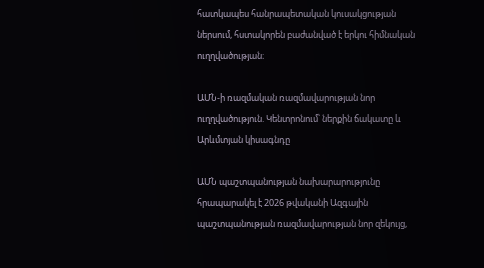հատկապես հանրապետական կուսակցության ներսում, հստակորեն բաժանված է երկու հիմնական ուղղվածության։

ԱՄՆ-ի ռազմական ռազմավարության նոր ուղղվածություն. Կենտրոնում՝ ներքին ճակատը և Արևմտյան կիսագնդը

ԱՄՆ պաշտպանության նախարարությունը հրապարակել է 2026 թվականի Ազգային պաշտպանության ռազմավարության նոր զեկույց,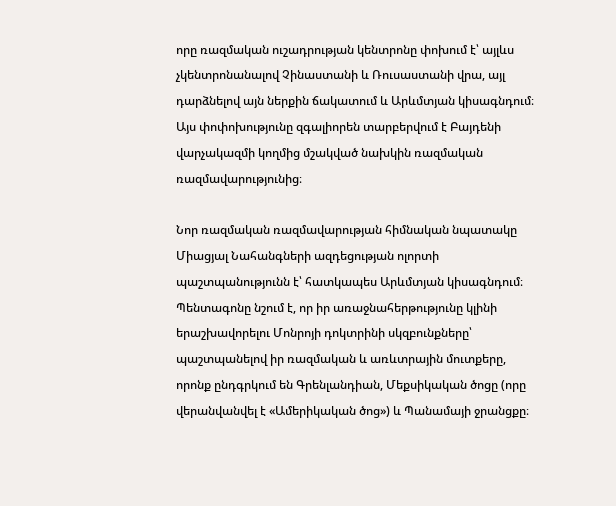որը ռազմական ուշադրության կենտրոնը փոխում է՝ այլևս չկենտրոնանալով Չինաստանի և Ռուսաստանի վրա, այլ դարձնելով այն ներքին ճակատում և Արևմտյան կիսագնդում։ Այս փոփոխությունը զգալիորեն տարբերվում է Բայդենի վարչակազմի կողմից մշակված նախկին ռազմական ռազմավարությունից։

Նոր ռազմական ռազմավարության հիմնական նպատակը Միացյալ Նահանգների ազդեցության ոլորտի պաշտպանությունն է՝ հատկապես Արևմտյան կիսագնդում։ Պենտագոնը նշում է, որ իր առաջնահերթությունը կլինի երաշխավորելու Մոնրոյի դոկտրինի սկզբունքները՝ պաշտպանելով իր ռազմական և առևտրային մուտքերը, որոնք ընդգրկում են Գրենլանդիան, Մեքսիկական ծոցը (որը վերանվանվել է «Ամերիկական ծոց») և Պանամայի ջրանցքը։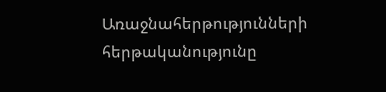Առաջնահերթությունների հերթականությունը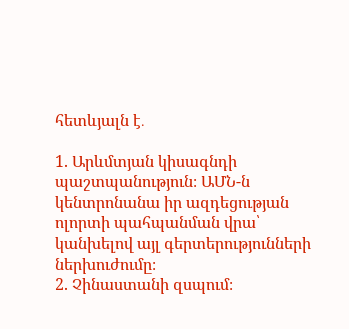հետևյալն է․

1. Արևմտյան կիսագնդի պաշտպանություն։ ԱՄՆ-ն կենտրոնանա իր ազդեցության ոլորտի պահպանման վրա՝ կանխելով այլ գերտերությունների ներխուժումը։
2. Չինաստանի զսպում։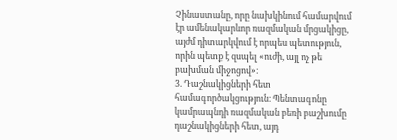Չինաստանը, որը նախկինում համարվում էր ամենակարևոր ռազմական մրցակիցը, այժմ դիտարկվում է որպես պետություն, որին պետք է զսպել «ուժի, այլ ոչ թե բախման միջոցով»։
3. Դաշնակիցների հետ համագործակցություն։ Պենտագոնը կամրապնդի ռազմական բեռի բաշխումը դաշնակիցների հետ, այդ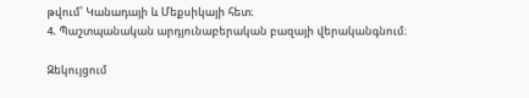թվում՝ Կանադայի և Մեքսիկայի հետ։
4. Պաշտպանական արդյունաբերական բազայի վերականգնում։

Զեկույցում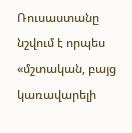Ռուսաստանը նշվում է որպես «մշտական, բայց կառավարելի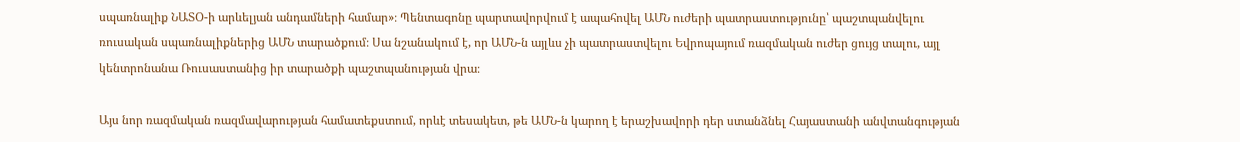սպառնալիք ՆԱՏՕ-ի արևելյան անդամների համար»։ Պենտագոնը պարտավորվում է ապահովել ԱՄՆ ուժերի պատրաստությունը՝ պաշտպանվելու ռուսական սպառնալիքներից ԱՄՆ տարածքում։ Սա նշանակում է, որ ԱՄՆ-ն այլևս չի պատրաստվելու Եվրոպայում ռազմական ուժեր ցույց տալու, այլ կենտրոնանա Ռուսաստանից իր տարածքի պաշտպանության վրա։

Այս նոր ռազմական ռազմավարության համատեքստում, որևէ տեսակետ, թե ԱՄՆ-ն կարող է երաշխավորի դեր ստանձնել Հայաստանի անվտանգության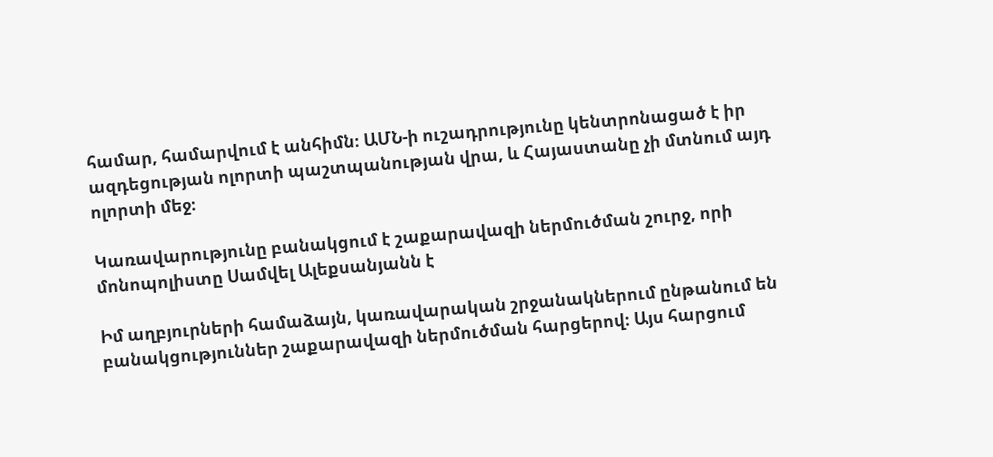համար, համարվում է անհիմն։ ԱՄՆ-ի ուշադրությունը կենտրոնացած է իր ազդեցության ոլորտի պաշտպանության վրա, և Հայաստանը չի մտնում այդ ոլորտի մեջ։

Կառավարությունը բանակցում է շաքարավազի ներմուծման շուրջ, որի մոնոպոլիստը Սամվել Ալեքսանյանն է

Իմ աղբյուրների համաձայն, կառավարական շրջանակներում ընթանում են բանակցություններ շաքարավազի ներմուծման հարցերով։ Այս հարցում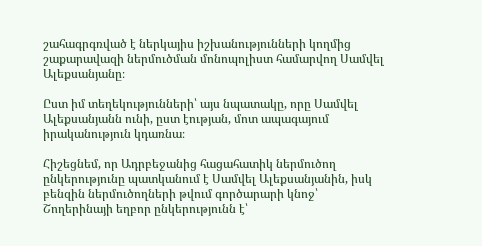շահագրգռված է ներկայիս իշխանությունների կողմից շաքարավազի ներմուծման մոնոպոլիստ համարվող Սամվել Ալեքսանյանը։

Ըստ իմ տեղեկությունների՝ այս նպատակը, որը Սամվել Ալեքսանյանն ունի, ըստ էության, մոտ ապագայում իրականություն կդառնա։

Հիշեցնեմ, որ Ադրբեջանից հացահատիկ ներմուծող ընկերությունը պատկանում է Սամվել Ալեքսանյանին, իսկ բենզին ներմուծողների թվում գործարարի կնոջ՝ Շողերինայի եղբոր ընկերությունն է՝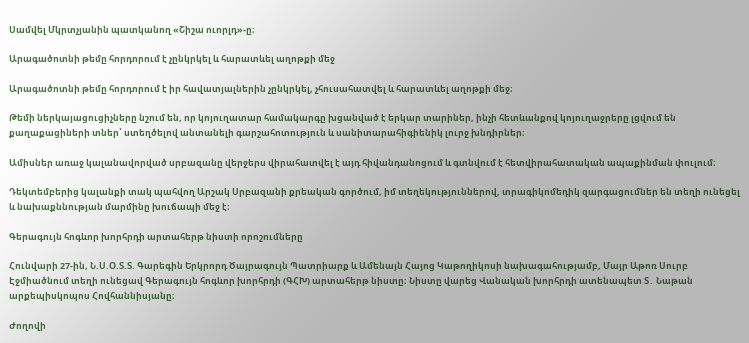Սամվել Մկրտչյանին պատկանող «Շիշա ուորլդ»-ը։

Արագածոտնի թեմը հորդորում է չընկրկել և հարատևել աղոթքի մեջ

Արագածոտնի թեմը հորդորում է իր հավատյալներին չընկրկել, չհուսահատվել և հարատևել աղոթքի մեջ։

Թեմի ներկայացուցիչները նշում են, որ կոյուղատար համակարգը խցանված է երկար տարիներ, ինչի հետևանքով կոյուղաջրերը լցվում են քաղաքացիների տներ՝ ստեղծելով անտանելի գարշահոտություն և սանիտարահիգիենիկ լուրջ խնդիրներ։

Ամիսներ առաջ կալանավորված սրբազանը վերջերս վիրահատվել է այդ հիվանդանոցում և գտնվում է հետվիրահատական ապաքինման փուլում։

Դեկտեմբերից կալանքի տակ պահվող Արշակ Սրբազանի քրեական գործում, իմ տեղեկություններով, տրագիկոմեդիկ զարգացումներ են տեղի ունեցել և նախաքննության մարմինը խուճապի մեջ է։

Գերագույն հոգևոր խորհրդի արտահերթ նիստի որոշումները

Հունվարի 27-ին, Ն.Ս.Օ.Տ.Տ. Գարեգին Երկրորդ Ծայրագույն Պատրիարք և Ամենայն Հայոց Կաթողիկոսի նախագահությամբ, Մայր Աթոռ Սուրբ Էջմիածնում տեղի ունեցավ Գերագույն հոգևոր խորհրդի (ԳՀԽ) արտահերթ նիստը։ Նիստը վարեց Վանական խորհրդի ատենապետ Տ․ Նաթան արքեպիսկոպոս Հովհաննիսյանը։

Ժողովի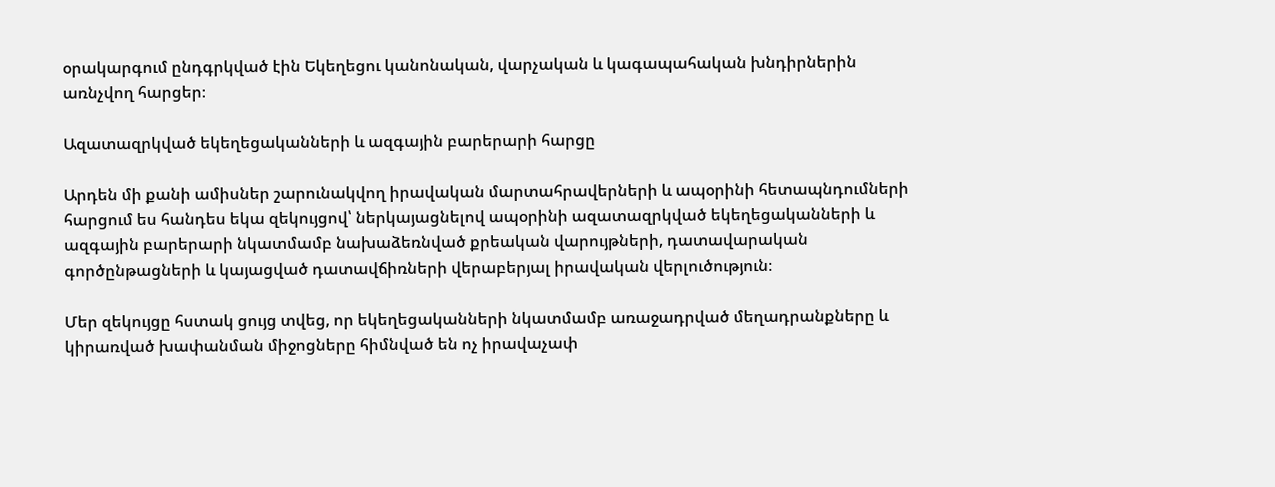օրակարգում ընդգրկված էին Եկեղեցու կանոնական, վարչական և կագապահական խնդիրներին առնչվող հարցեր։

Ազատազրկված եկեղեցականների և ազգային բարերարի հարցը

Արդեն մի քանի ամիսներ շարունակվող իրավական մարտահրավերների և ապօրինի հետապնդումների հարցում ես հանդես եկա զեկույցով՝ ներկայացնելով ապօրինի ազատազրկված եկեղեցականների և ազգային բարերարի նկատմամբ նախաձեռնված քրեական վարույթների, դատավարական գործընթացների և կայացված դատավճիռների վերաբերյալ իրավական վերլուծություն։

Մեր զեկույցը հստակ ցույց տվեց, որ եկեղեցականների նկատմամբ առաջադրված մեղադրանքները և կիրառված խափանման միջոցները հիմնված են ոչ իրավաչափ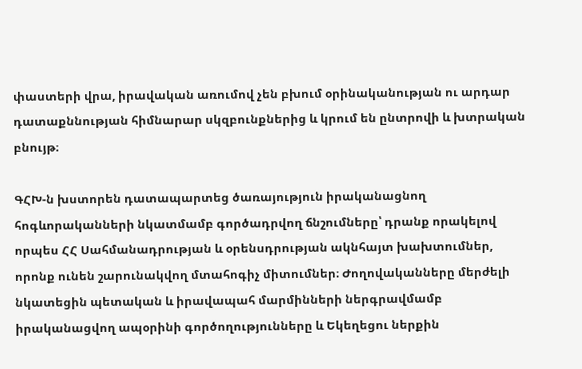փաստերի վրա, իրավական առումով չեն բխում օրինականության ու արդար դատաքննության հիմնարար սկզբունքներից և կրում են ընտրովի և խտրական բնույթ։

ԳՀԽ-ն խստորեն դատապարտեց ծառայություն իրականացնող հոգևորականների նկատմամբ գործադրվող ճնշումները՝ դրանք որակելով որպես ՀՀ Սահմանադրության և օրենսդրության ակնհայտ խախտումներ, որոնք ունեն շարունակվող մտահոգիչ միտումներ։ Ժողովականները մերժելի նկատեցին պետական և իրավապահ մարմինների ներգրավմամբ իրականացվող ապօրինի գործողությունները և Եկեղեցու ներքին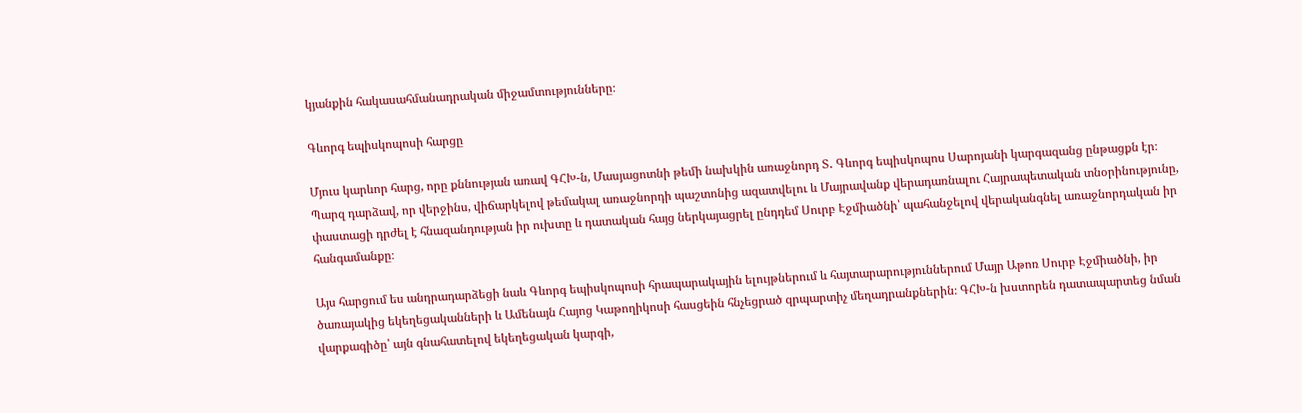կյանքին հակասահմանադրական միջամտությունները։

Գևորգ եպիսկոպոսի հարցը

Մյուս կարևոր հարց, որը քննության առավ ԳՀԽ-ն, Մասյացոտնի թեմի նախկին առաջնորդ Տ․ Գևորգ եպիսկոպոս Սարոյանի կարգազանց ընթացքն էր։ Պարզ դարձավ, որ վերջինս, վիճարկելով թեմակալ առաջնորդի պաշտոնից ազատվելու և Մայրավանք վերադառնալու Հայրապետական տնօրինությունը, փաստացի դրժել է հնազանդության իր ուխտը և դատական հայց ներկայացրել ընդդեմ Սուրբ Էջմիածնի՝ պահանջելով վերականգնել առաջնորդական իր հանգամանքը։

Այս հարցում ես անդրադարձեցի նաև Գևորգ եպիսկոպոսի հրապարակային ելույթներում և հայտարարություններում Մայր Աթոռ Սուրբ Էջմիածնի, իր ծառայակից եկեղեցականների և Ամենայն Հայոց Կաթողիկոսի հասցեին հնչեցրած զրպարտիչ մեղադրանքներին։ ԳՀԽ-ն խստորեն դատապարտեց նման վարքագիծը՝ այն գնահատելով եկեղեցական կարգի,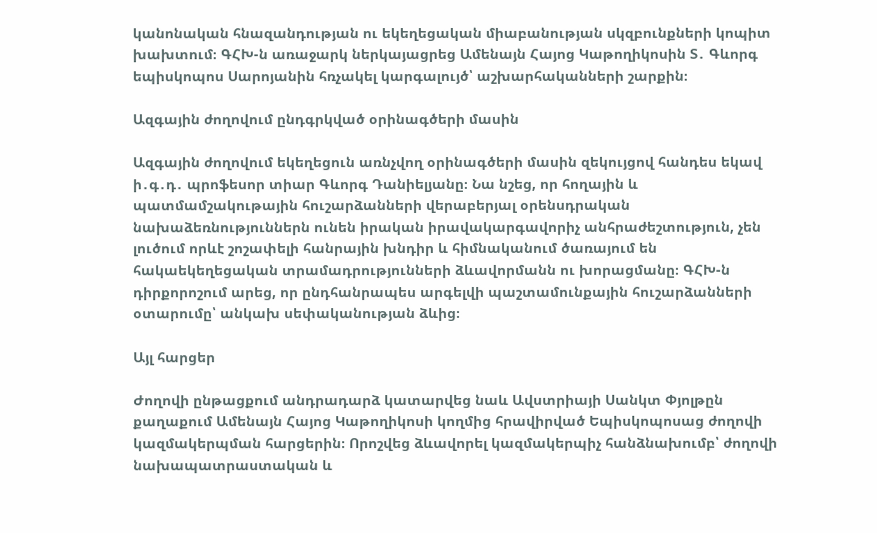կանոնական հնազանդության ու եկեղեցական միաբանության սկզբունքների կոպիտ խախտում։ ԳՀԽ-ն առաջարկ ներկայացրեց Ամենայն Հայոց Կաթողիկոսին Տ․ Գևորգ եպիսկոպոս Սարոյանին հռչակել կարգալույծ՝ աշխարհականների շարքին։

Ազգային ժողովում ընդգրկված օրինագծերի մասին

Ազգային ժողովում եկեղեցուն առնչվող օրինագծերի մասին զեկույցով հանդես եկավ ի․գ․դ․ պրոֆեսոր տիար Գևորգ Դանիելյանը։ Նա նշեց, որ հողային և պատմամշակութային հուշարձանների վերաբերյալ օրենսդրական նախաձեռնություններն ունեն իրական իրավակարգավորիչ անհրաժեշտություն, չեն լուծում որևէ շոշափելի հանրային խնդիր և հիմնականում ծառայում են հակաեկեղեցական տրամադրությունների ձևավորմանն ու խորացմանը։ ԳՀԽ-ն դիրքորոշում արեց, որ ընդհանրապես արգելվի պաշտամունքային հուշարձանների օտարումը՝ անկախ սեփականության ձևից։

Այլ հարցեր

Ժողովի ընթացքում անդրադարձ կատարվեց նաև Ավստրիայի Սանկտ Փյոլթըն քաղաքում Ամենայն Հայոց Կաթողիկոսի կողմից հրավիրված Եպիսկոպոսաց ժողովի կազմակերպման հարցերին։ Որոշվեց ձևավորել կազմակերպիչ հանձնախումբ՝ ժողովի նախապատրաստական և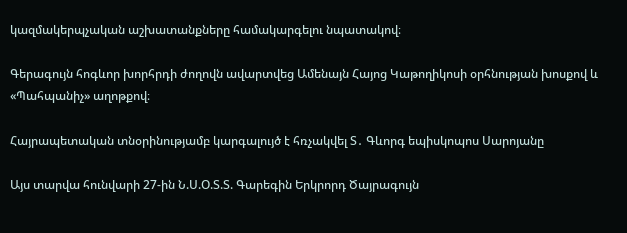կազմակերպչական աշխատանքները համակարգելու նպատակով։

Գերագույն հոգևոր խորհրդի ժողովն ավարտվեց Ամենայն Հայոց Կաթողիկոսի օրհնության խոսքով և «Պահպանիչ» աղոթքով։

Հայրապետական տնօրինությամբ կարգալույծ է հռչակվել Տ․ Գևորգ եպիսկոպոս Սարոյանը

Այս տարվա հունվարի 27-ին Ն.Ս.Օ.Տ.Տ. Գարեգին Երկրորդ Ծայրագույն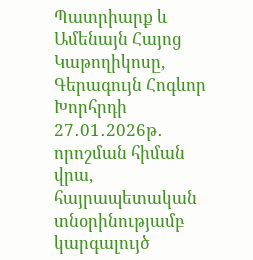Պատրիարք և Ամենայն Հայոց Կաթողիկոսը, Գերագույն Հոգևոր Խորհրդի 27․01․2026թ․ որոշման հիման վրա, հայրապետական տնօրինությամբ կարգալույծ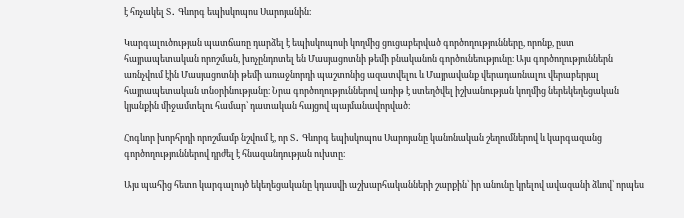է հռչակել Տ․ Գևորգ եպիսկոպոս Սարոյանին։

Կարգալուծության պատճառը դարձել է եպիսկոպոսի կողմից ցուցաբերված գործողությունները, որոնք, ըստ հայրապետական որոշման, խոչընդոտել են Մասյացոտնի թեմի բնականոն գործունեությունը։ Այս գործողություններն առնչվում էին Մասյացոտնի թեմի առաջնորդի պաշտոնից ազատվելու և Մայրավանք վերադառնալու վերաբերյալ հայրապետական տնօրինությանը։ Նրա գործողություններով առիթ է ստեղծվել իշխանության կողմից ներեկեղեցական կյանքին միջամտելու համար՝ դատական հայցով պայմանավորված։

Հոգևոր խորհրդի որոշմամբ նշվում է, որ Տ․ Գևորգ եպիսկոպոս Սարոյանը կանոնական շեղումներով և կարգազանց գործողություններով դրժել է հնազանդության ուխտը։

Այս պահից հետո կարգալույծ եկեղեցականը կդասվի աշխարհականների շարքին՝ իր անունը կրելով ավազանի ձևով՝ որպես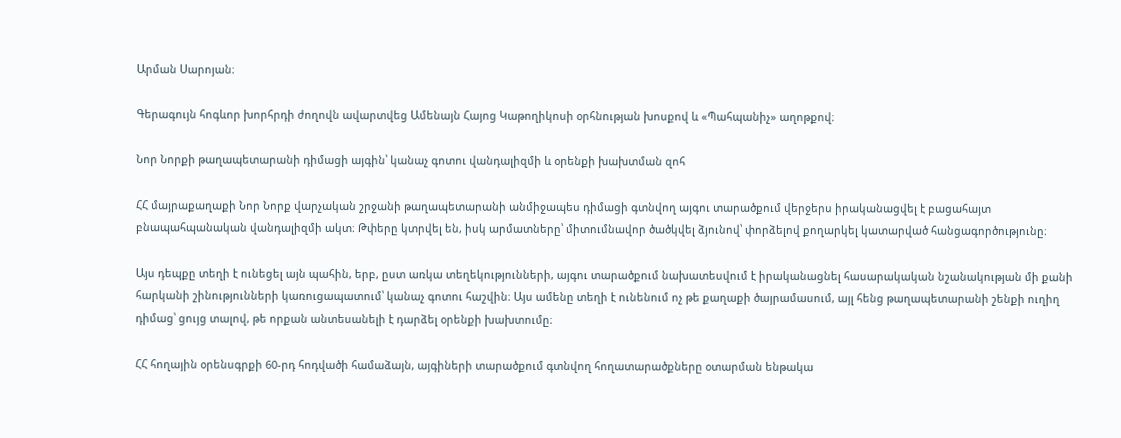Արման Սարոյան։

Գերագույն հոգևոր խորհրդի ժողովն ավարտվեց Ամենայն Հայոց Կաթողիկոսի օրհնության խոսքով և «Պահպանիչ» աղոթքով։

Նոր Նորքի թաղապետարանի դիմացի այգին՝ կանաչ գոտու վանդալիզմի և օրենքի խախտման զոհ

ՀՀ մայրաքաղաքի Նոր Նորք վարչական շրջանի թաղապետարանի անմիջապես դիմացի գտնվող այգու տարածքում վերջերս իրականացվել է բացահայտ բնապահպանական վանդալիզմի ակտ։ Թփերը կտրվել են, իսկ արմատները՝ միտումնավոր ծածկվել ձյունով՝ փորձելով քողարկել կատարված հանցագործությունը։

Այս դեպքը տեղի է ունեցել այն պահին, երբ, ըստ առկա տեղեկությունների, այգու տարածքում նախատեսվում է իրականացնել հասարակական նշանակության մի քանի հարկանի շինությունների կառուցապատում՝ կանաչ գոտու հաշվին։ Այս ամենը տեղի է ունենում ոչ թե քաղաքի ծայրամասում, այլ հենց թաղապետարանի շենքի ուղիղ դիմաց՝ ցույց տալով, թե որքան անտեսանելի է դարձել օրենքի խախտումը։

ՀՀ հողային օրենսգրքի 60-րդ հոդվածի համաձայն, այգիների տարածքում գտնվող հողատարածքները օտարման ենթակա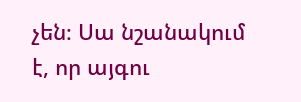չեն։ Սա նշանակում է, որ այգու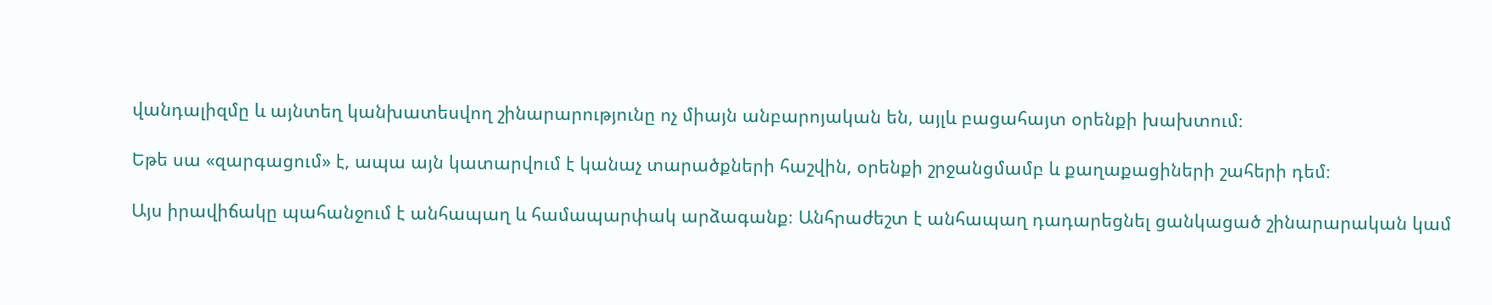վանդալիզմը և այնտեղ կանխատեսվող շինարարությունը ոչ միայն անբարոյական են, այլև բացահայտ օրենքի խախտում։

Եթե սա «զարգացում» է, ապա այն կատարվում է կանաչ տարածքների հաշվին, օրենքի շրջանցմամբ և քաղաքացիների շահերի դեմ։

Այս իրավիճակը պահանջում է անհապաղ և համապարփակ արձագանք։ Անհրաժեշտ է անհապաղ դադարեցնել ցանկացած շինարարական կամ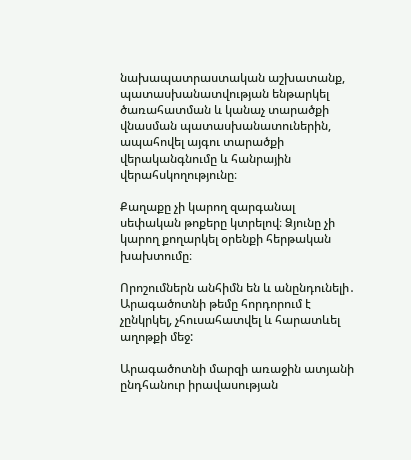նախապատրաստական աշխատանք, պատասխանատվության ենթարկել ծառահատման և կանաչ տարածքի վնասման պատասխանատուներին, ապահովել այգու տարածքի վերականգնումը և հանրային վերահսկողությունը։

Քաղաքը չի կարող զարգանալ սեփական թոքերը կտրելով։ Ձյունը չի կարող քողարկել օրենքի հերթական խախտումը։

Որոշումներն անհիմն են և անընդունելի․ Արագածոտնի թեմը հորդորում է չընկրկել, չհուսահատվել և հարատևել աղոթքի մեջ:

Արագածոտնի մարզի առաջին ատյանի ընդհանուր իրավասության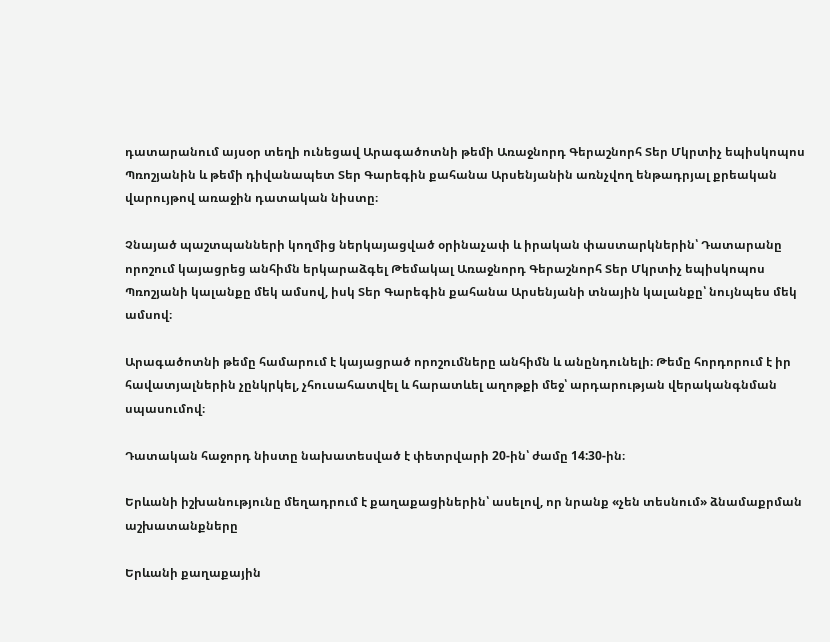դատարանում այսօր տեղի ունեցավ Արագածոտնի թեմի Առաջնորդ Գերաշնորհ Տեր Մկրտիչ եպիսկոպոս Պռոշյանին և թեմի դիվանապետ Տեր Գարեգին քահանա Արսենյանին առնչվող ենթադրյալ քրեական վարույթով առաջին դատական նիստը։

Չնայած պաշտպանների կողմից ներկայացված օրինաչափ և իրական փաստարկներին՝ Դատարանը որոշում կայացրեց անհիմն երկարաձգել Թեմակալ Առաջնորդ Գերաշնորհ Տեր Մկրտիչ եպիսկոպոս Պռոշյանի կալանքը մեկ ամսով, իսկ Տեր Գարեգին քահանա Արսենյանի տնային կալանքը՝ նույնպես մեկ ամսով։

Արագածոտնի թեմը համարում է կայացրած որոշումները անհիմն և անընդունելի։ Թեմը հորդորում է իր հավատյալներին չընկրկել, չհուսահատվել և հարատևել աղոթքի մեջ՝ արդարության վերականգնման սպասումով։

Դատական հաջորդ նիստը նախատեսված է փետրվարի 20-ին՝ ժամը 14:30-ին։

Երևանի իշխանությունը մեղադրում է քաղաքացիներին՝ ասելով, որ նրանք «չեն տեսնում» ձնամաքրման աշխատանքները

Երևանի քաղաքային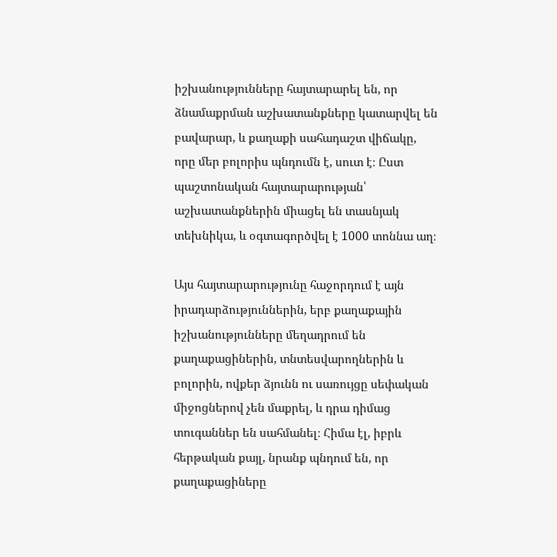իշխանությունները հայտարարել են, որ ձնամաքրման աշխատանքները կատարվել են բավարար, և քաղաքի սահադաշտ վիճակը, որը մեր բոլորիս պնդումն է, սուտ է։ Ըստ պաշտոնական հայտարարության՝ աշխատանքներին միացել են տասնյակ տեխնիկա, և օգտագործվել է 1000 տոննա աղ։

Այս հայտարարությունը հաջորդում է այն իրադարձություններին, երբ քաղաքային իշխանությունները մեղադրում են քաղաքացիներին, տնտեսվարողներին և բոլորին, ովքեր ձյունն ու սառույցը սեփական միջոցներով չեն մաքրել, և դրա դիմաց տուգաններ են սահմանել։ Հիմա էլ, իբրև հերթական քայլ, նրանք պնդում են, որ քաղաքացիները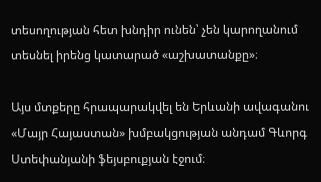տեսողության հետ խնդիր ունեն՝ չեն կարողանում տեսնել իրենց կատարած «աշխատանքը»։

Այս մտքերը հրապարակվել են Երևանի ավագանու «Մայր Հայաստան» խմբակցության անդամ Գևորգ Ստեփանյանի ֆեյսբուքյան էջում։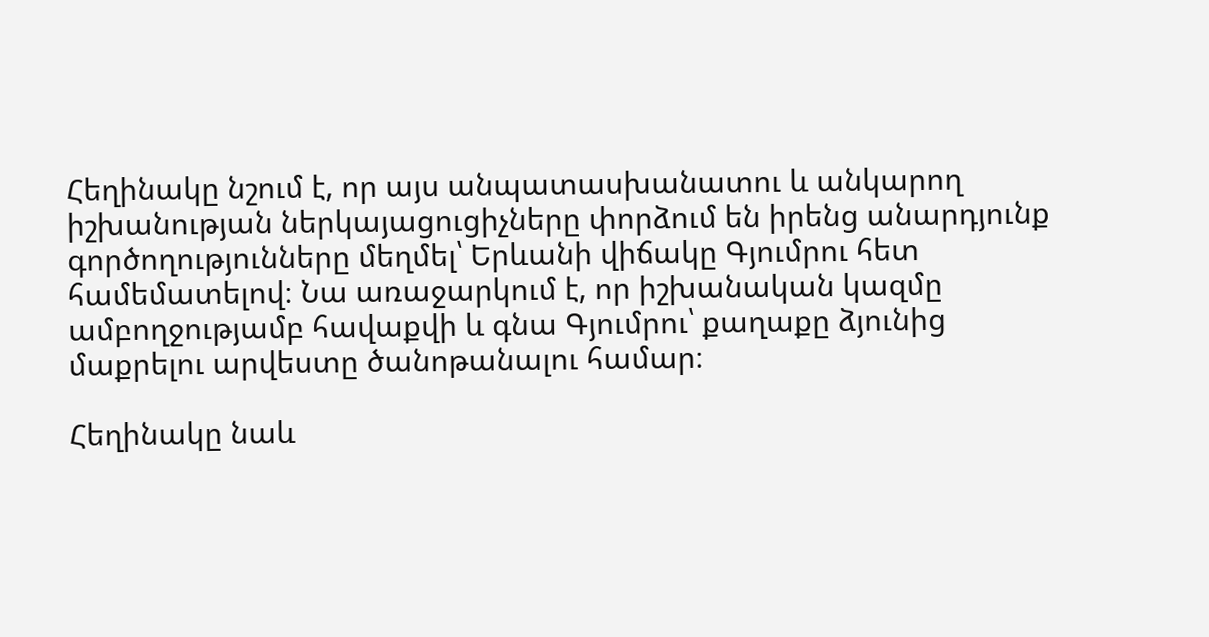Հեղինակը նշում է, որ այս անպատասխանատու և անկարող իշխանության ներկայացուցիչները փորձում են իրենց անարդյունք գործողությունները մեղմել՝ Երևանի վիճակը Գյումրու հետ համեմատելով։ Նա առաջարկում է, որ իշխանական կազմը ամբողջությամբ հավաքվի և գնա Գյումրու՝ քաղաքը ձյունից մաքրելու արվեստը ծանոթանալու համար։

Հեղինակը նաև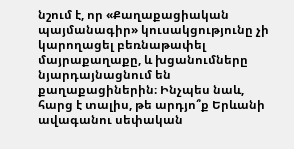նշում է, որ «Քաղաքացիական պայմանագիր» կուսակցությունը չի կարողացել բեռնաթափել մայրաքաղաքը, և խցանումները նյարդայնացնում են քաղաքացիներին։ Ինչպես նաև, հարց է տալիս, թե արդյո՞ք Երևանի ավագանու սեփական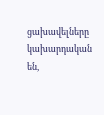ցախավելները կախարդական են,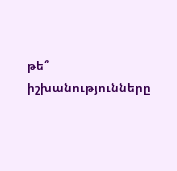թե՞ իշխանությունները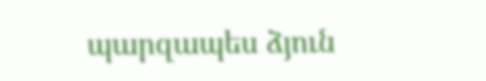պարզապես ձյուն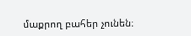մաքրող բահեր չունեն։